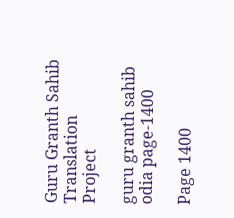Guru Granth Sahib Translation Project

guru granth sahib odia page-1400

Page 1400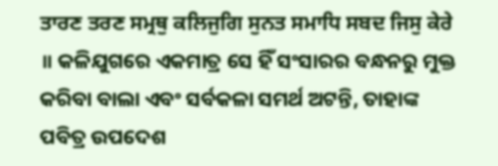ਤਾਰਣ ਤਰਣ ਸਮ੍ਰਥੁ ਕਲਿਜੁਗਿ ਸੁਨਤ ਸਮਾਧਿ ਸਬਦ ਜਿਸੁ ਕੇਰੇ ॥ କଳିଯୁଗରେ ଏକମାତ୍ର ସେ ହିଁ ସଂସାରର ବନ୍ଧନରୁ ମୁକ୍ତ କରିବା ବାଲା ଏବଂ ସର୍ବକଳା ସମର୍ଥ ଅଟନ୍ତି, ତାହାଙ୍କ ପବିତ୍ର ଉପଦେଶ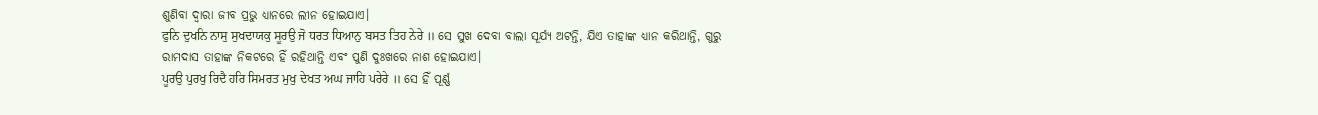ଶୁଣିବା ଦ୍ଵାରା ଜୀବ ପ୍ରଭୁ ଧ୍ୟାନରେ ଲୀନ ହୋଇଯାଏ।
ਫੁਨਿ ਦੁਖਨਿ ਨਾਸੁ ਸੁਖਦਾਯਕੁ ਸੂਰਉ ਜੋ ਧਰਤ ਧਿਆਨੁ ਬਸਤ ਤਿਹ ਨੇਰੇ ॥ ସେ ସୁଖ ଦେବା ବାଲା ସୂର୍ଯ୍ୟ ଅଟନ୍ତି, ଯିଏ ତାହାଙ୍କ ଧ୍ୟାନ କରିଥାନ୍ତି, ଗୁରୁ ରାମଦାସ ତାହାଙ୍କ ନିକଟରେ ହିଁ ରହିଥାନ୍ତି ଏବଂ ପୁଣି ଦୁଃଖରେ ନାଶ ହୋଇଯାଏ।
ਪੂਰਉ ਪੁਰਖੁ ਰਿਦੈ ਹਰਿ ਸਿਮਰਤ ਮੁਖੁ ਦੇਖਤ ਅਘ ਜਾਹਿ ਪਰੇਰੇ ॥ ସେ ହିଁ ପୂର୍ଣ୍ଣ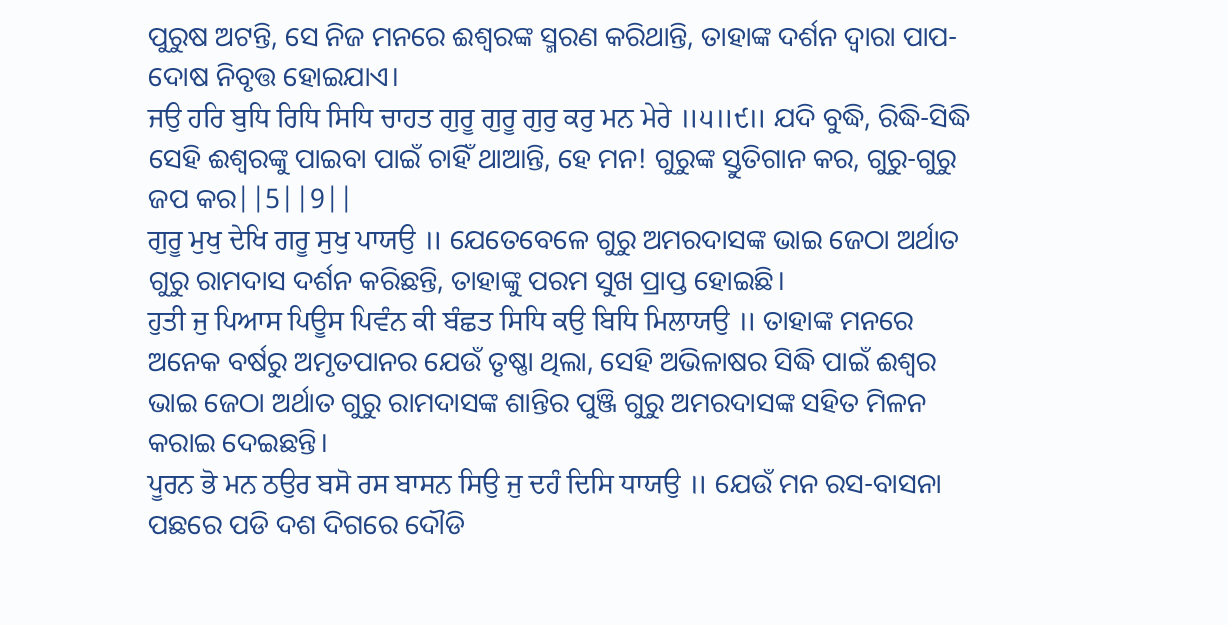ପୁରୁଷ ଅଟନ୍ତି, ସେ ନିଜ ମନରେ ଈଶ୍ଵରଙ୍କ ସ୍ମରଣ କରିଥାନ୍ତି, ତାହାଙ୍କ ଦର୍ଶନ ଦ୍ଵାରା ପାପ-ଦୋଷ ନିବୃତ୍ତ ହୋଇଯାଏ।
ਜਉ ਹਰਿ ਬੁਧਿ ਰਿਧਿ ਸਿਧਿ ਚਾਹਤ ਗੁਰੂ ਗੁਰੂ ਗੁਰੁ ਕਰੁ ਮਨ ਮੇਰੇ ॥੫॥੯॥ ଯଦି ବୁଦ୍ଧି, ରିଦ୍ଧି-ସିଦ୍ଧି ସେହି ଈଶ୍ଵରଙ୍କୁ ପାଇବା ପାଇଁ ଚାହିଁ ଥାଆନ୍ତି, ହେ ମନ! ଗୁରୁଙ୍କ ସ୍ତୁତିଗାନ କର, ଗୁରୁ-ଗୁରୁ ଜପ କର||5||9||
ਗੁਰੂ ਮੁਖੁ ਦੇਖਿ ਗਰੂ ਸੁਖੁ ਪਾਯਉ ॥ ଯେତେବେଳେ ଗୁରୁ ଅମରଦାସଙ୍କ ଭାଇ ଜେଠା ଅର୍ଥାତ ଗୁରୁ ରାମଦାସ ଦର୍ଶନ କରିଛନ୍ତି, ତାହାଙ୍କୁ ପରମ ସୁଖ ପ୍ରାପ୍ତ ହୋଇଛି।
ਹੁਤੀ ਜੁ ਪਿਆਸ ਪਿਊਸ ਪਿਵੰਨ ਕੀ ਬੰਛਤ ਸਿਧਿ ਕਉ ਬਿਧਿ ਮਿਲਾਯਉ ॥ ତାହାଙ୍କ ମନରେ ଅନେକ ବର୍ଷରୁ ଅମୃତପାନର ଯେଉଁ ତୃଷ୍ଣା ଥିଲା, ସେହି ଅଭିଳାଷର ସିଦ୍ଧି ପାଇଁ ଈଶ୍ଵର ଭାଇ ଜେଠା ଅର୍ଥାତ ଗୁରୁ ରାମଦାସଙ୍କ ଶାନ୍ତିର ପୁଞ୍ଜି ଗୁରୁ ଅମରଦାସଙ୍କ ସହିତ ମିଳନ କରାଇ ଦେଇଛନ୍ତି।
ਪੂਰਨ ਭੋ ਮਨ ਠਉਰ ਬਸੋ ਰਸ ਬਾਸਨ ਸਿਉ ਜੁ ਦਹੰ ਦਿਸਿ ਧਾਯਉ ॥ ଯେଉଁ ମନ ରସ-ବାସନା ପଛରେ ପଡି ଦଶ ଦିଗରେ ଦୌଡି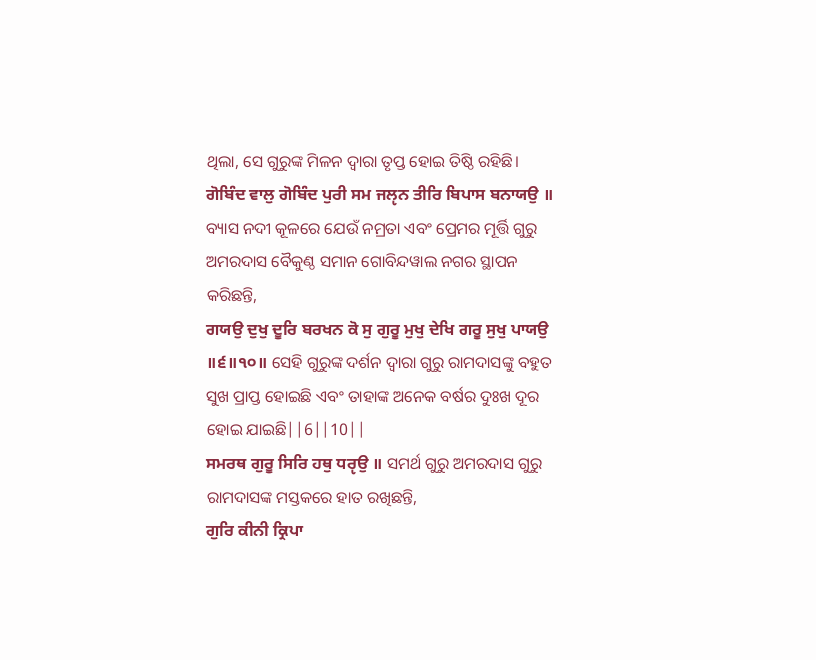ଥିଲା, ସେ ଗୁରୁଙ୍କ ମିଳନ ଦ୍ଵାରା ତୃପ୍ତ ହୋଇ ତିଷ୍ଠି ରହିଛି।
ਗੋਬਿੰਦ ਵਾਲੁ ਗੋਬਿੰਦ ਪੁਰੀ ਸਮ ਜਲੵਨ ਤੀਰਿ ਬਿਪਾਸ ਬਨਾਯਉ ॥ ବ୍ୟାସ ନଦୀ କୂଳରେ ଯେଉଁ ନମ୍ରତା ଏବଂ ପ୍ରେମର ମୂର୍ତ୍ତି ଗୁରୁ ଅମରଦାସ ବୈକୁଣ୍ଠ ସମାନ ଗୋବିନ୍ଦୱାଲ ନଗର ସ୍ଥାପନ କରିଛନ୍ତି,
ਗਯਉ ਦੁਖੁ ਦੂਰਿ ਬਰਖਨ ਕੋ ਸੁ ਗੁਰੂ ਮੁਖੁ ਦੇਖਿ ਗਰੂ ਸੁਖੁ ਪਾਯਉ ॥੬॥੧੦॥ ସେହି ଗୁରୁଙ୍କ ଦର୍ଶନ ଦ୍ଵାରା ଗୁରୁ ରାମଦାସଙ୍କୁ ବହୁତ ସୁଖ ପ୍ରାପ୍ତ ହୋଇଛି ଏବଂ ତାହାଙ୍କ ଅନେକ ବର୍ଷର ଦୁଃଖ ଦୂର ହୋଇ ଯାଇଛି||6||10||
ਸਮਰਥ ਗੁਰੂ ਸਿਰਿ ਹਥੁ ਧਰੵਉ ॥ ସମର୍ଥ ଗୁରୁ ଅମରଦାସ ଗୁରୁ ରାମଦାସଙ୍କ ମସ୍ତକରେ ହାତ ରଖିଛନ୍ତି,
ਗੁਰਿ ਕੀਨੀ ਕ੍ਰਿਪਾ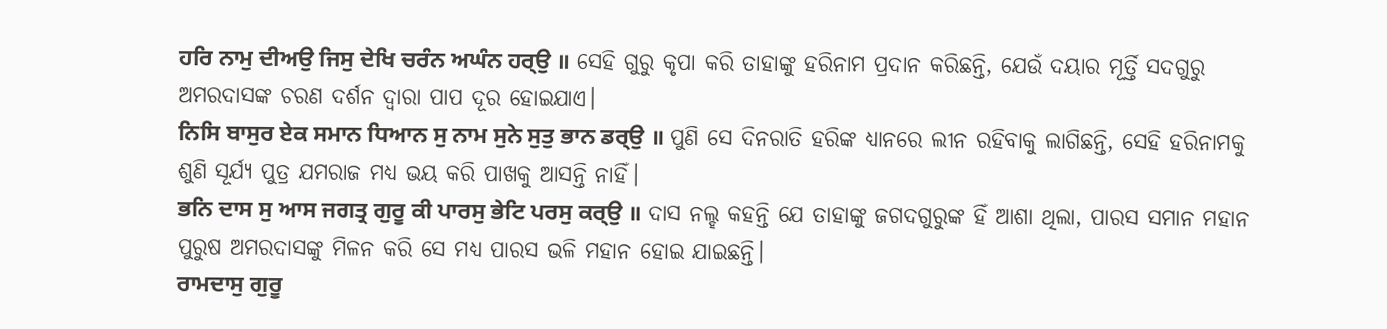ਹਰਿ ਨਾਮੁ ਦੀਅਉ ਜਿਸੁ ਦੇਖਿ ਚਰੰਨ ਅਘੰਨ ਹਰ੍ਉ ॥ ସେହି ଗୁରୁ କୃପା କରି ତାହାଙ୍କୁ ହରିନାମ ପ୍ରଦାନ କରିଛନ୍ତି, ଯେଉଁ ଦୟାର ମୂର୍ତ୍ତି ସଦଗୁରୁ ଅମରଦାସଙ୍କ ଚରଣ ଦର୍ଶନ ଦ୍ଵାରା ପାପ ଦୂର ହୋଇଯାଏ।
ਨਿਸਿ ਬਾਸੁਰ ਏਕ ਸਮਾਨ ਧਿਆਨ ਸੁ ਨਾਮ ਸੁਨੇ ਸੁਤੁ ਭਾਨ ਡਰ੍ਉ ॥ ପୁଣି ସେ ଦିନରାତି ହରିଙ୍କ ଧ୍ୟାନରେ ଲୀନ ରହିବାକୁ ଲାଗିଛନ୍ତି, ସେହି ହରିନାମକୁ ଶୁଣି ସୂର୍ଯ୍ୟ ପୁତ୍ର ଯମରାଜ ମଧ୍ୟ ଭୟ କରି ପାଖକୁ ଆସନ୍ତି ନାହିଁ।
ਭਨਿ ਦਾਸ ਸੁ ਆਸ ਜਗਤ੍ਰ ਗੁਰੂ ਕੀ ਪਾਰਸੁ ਭੇਟਿ ਪਰਸੁ ਕਰ੍ਉ ॥ ଦାସ ନଲ୍ହ କହନ୍ତି ଯେ ତାହାଙ୍କୁ ଜଗଦଗୁରୁଙ୍କ ହିଁ ଆଶା ଥିଲା, ପାରସ ସମାନ ମହାନ ପୁରୁଷ ଅମରଦାସଙ୍କୁ ମିଳନ କରି ସେ ମଧ୍ୟ ପାରସ ଭଳି ମହାନ ହୋଇ ଯାଇଛନ୍ତି।
ਰਾਮਦਾਸੁ ਗੁਰੂ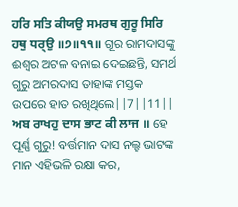ਹਰਿ ਸਤਿ ਕੀਯਉ ਸਮਰਥ ਗੁਰੂ ਸਿਰਿ ਹਥੁ ਧਰ੍ਉ ॥੭॥੧੧॥ ଗୂର ରାମଦାସଙ୍କୁ ଈଶ୍ଵର ଅଟଳ ବନାଇ ଦେଇଛନ୍ତି, ସମର୍ଥ ଗୁରୁ ଅମରଦାସ ତାହାଙ୍କ ମସ୍ତକ ଉପରେ ହାତ ରଖିଥିଲେ||7||11||
ਅਬ ਰਾਖਹੁ ਦਾਸ ਭਾਟ ਕੀ ਲਾਜ ॥ ହେ ପୂର୍ଣ୍ଣ ଗୁରୁ! ବର୍ତ୍ତମାନ ଦାସ ନଲ୍ହ ଭାଟଙ୍କ ମାନ ଏହିଭଳି ରକ୍ଷା କର,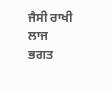ਜੈਸੀ ਰਾਖੀ ਲਾਜ ਭਗਤ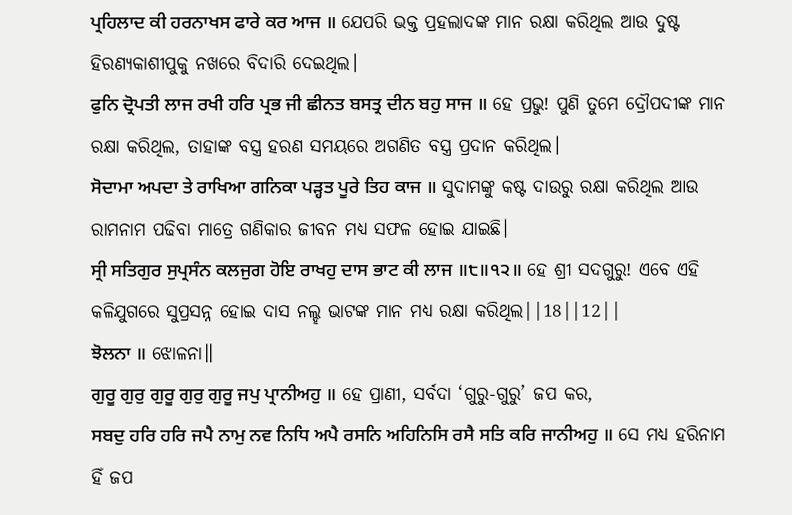ਪ੍ਰਹਿਲਾਦ ਕੀ ਹਰਨਾਖਸ ਫਾਰੇ ਕਰ ਆਜ ॥ ଯେପରି ଭକ୍ତ ପ୍ରହଲାଦଙ୍କ ମାନ ରକ୍ଷା କରିଥିଲ ଆଉ ଦୁଷ୍ଟ ହିରଣ୍ୟକାଶୀପୁକୁ ନଖରେ ବିଦାରି ଦେଇଥିଲ।
ਫੁਨਿ ਦ੍ਰੋਪਤੀ ਲਾਜ ਰਖੀ ਹਰਿ ਪ੍ਰਭ ਜੀ ਛੀਨਤ ਬਸਤ੍ਰ ਦੀਨ ਬਹੁ ਸਾਜ ॥ ହେ ପ୍ରଭୁ! ପୁଣି ତୁମେ ଦ୍ରୌପଦୀଙ୍କ ମାନ ରକ୍ଷା କରିଥିଲ, ତାହାଙ୍କ ବସ୍ତ୍ର ହରଣ ସମୟରେ ଅଗଣିତ ବସ୍ତ୍ର ପ୍ରଦାନ କରିଥିଲ।
ਸੋਦਾਮਾ ਅਪਦਾ ਤੇ ਰਾਖਿਆ ਗਨਿਕਾ ਪੜ੍ਹਤ ਪੂਰੇ ਤਿਹ ਕਾਜ ॥ ସୁଦାମଙ୍କୁ କଷ୍ଟ ଦାଉରୁ ରକ୍ଷା କରିଥିଲ ଆଉ ରାମନାମ ପଢିବା ମାତ୍ରେ ଗଣିକାର ଜୀବନ ମଧ୍ୟ ସଫଳ ହୋଇ ଯାଇଛି।
ਸ੍ਰੀ ਸਤਿਗੁਰ ਸੁਪ੍ਰਸੰਨ ਕਲਜੁਗ ਹੋਇ ਰਾਖਹੁ ਦਾਸ ਭਾਟ ਕੀ ਲਾਜ ॥੮॥੧੨॥ ହେ ଶ୍ରୀ ସଦଗୁରୁ! ଏବେ ଏହି କଳିଯୁଗରେ ସୁପ୍ରସନ୍ନ ହୋଇ ଦାସ ନଲ୍ହ ଭାଟଙ୍କ ମାନ ମଧ୍ୟ ରକ୍ଷା କରିଥିଲ||18||12||
ਝੋਲਨਾ ॥ ଝୋଳନା॥
ਗੁਰੂ ਗੁਰੁ ਗੁਰੂ ਗੁਰੁ ਗੁਰੂ ਜਪੁ ਪ੍ਰਾਨੀਅਹੁ ॥ ହେ ପ୍ରାଣୀ, ସର୍ବଦା ‘ଗୁରୁ-ଗୁରୁ’ ଜପ କର,
ਸਬਦੁ ਹਰਿ ਹਰਿ ਜਪੈ ਨਾਮੁ ਨਵ ਨਿਧਿ ਅਪੈ ਰਸਨਿ ਅਹਿਨਿਸਿ ਰਸੈ ਸਤਿ ਕਰਿ ਜਾਨੀਅਹੁ ॥ ସେ ମଧ୍ୟ ହରିନାମ ହିଁ ଜପ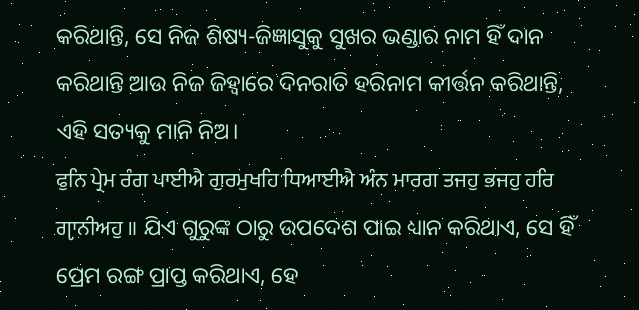କରିଥାନ୍ତି, ସେ ନିଜ ଶିଷ୍ୟ-ଜିଜ୍ଞାସୁକୁ ସୁଖର ଭଣ୍ଡାର ନାମ ହିଁ ଦାନ କରିଥାନ୍ତି ଆଉ ନିଜ ଜିହ୍ଵାରେ ଦିନରାତି ହରିନାମ କୀର୍ତ୍ତନ କରିଥାନ୍ତି, ଏହି ସତ୍ୟକୁ ମାନି ନିଅ।
ਫੁਨਿ ਪ੍ਰੇਮ ਰੰਗ ਪਾਈਐ ਗੁਰਮੁਖਹਿ ਧਿਆਈਐ ਅੰਨ ਮਾਰਗ ਤਜਹੁ ਭਜਹੁ ਹਰਿ ਗੵਾਨੀਅਹੁ ॥ ଯିଏ ଗୁରୁଙ୍କ ଠାରୁ ଉପଦେଶ ପାଇ ଧ୍ୟାନ କରିଥାଏ, ସେ ହିଁ ପ୍ରେମ ରଙ୍ଗ ପ୍ରାପ୍ତ କରିଥାଏ, ହେ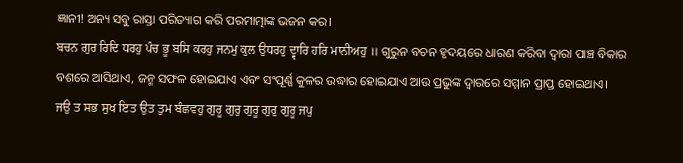ଜ୍ଞାନୀ! ଅନ୍ୟ ସବୁ ରାସ୍ତା ପରିତ୍ୟାଗ କରି ପରମାତ୍ମାଙ୍କ ଭଜନ କର।
ਬਚਨ ਗੁਰ ਰਿਦਿ ਧਰਹੁ ਪੰਚ ਭੂ ਬਸਿ ਕਰਹੁ ਜਨਮੁ ਕੁਲ ਉਧਰਹੁ ਦ੍ਵਾਰਿ ਹਰਿ ਮਾਨੀਅਹੁ ॥ ଗୁରୁନ ବଚନ ହୃଦୟରେ ଧାରଣ କରିବା ଦ୍ଵାରା ପାଞ୍ଚ ବିକାର ବଶରେ ଆସିଥାଏ, ଜନ୍ମ ସଫଳ ହୋଇଯାଏ ଏବଂ ସଂପୂର୍ଣ୍ଣ କୁଳର ଉଦ୍ଧାର ହୋଇଯାଏ ଆଉ ପ୍ରଭୁଙ୍କ ଦ୍ଵାରରେ ସମ୍ମାନ ପ୍ରାପ୍ତ ହୋଇଥାଏ।
ਜਉ ਤ ਸਭ ਸੁਖ ਇਤ ਉਤ ਤੁਮ ਬੰਛਵਹੁ ਗੁਰੂ ਗੁਰੁ ਗੁਰੂ ਗੁਰੁ ਗੁਰੂ ਜਪੁ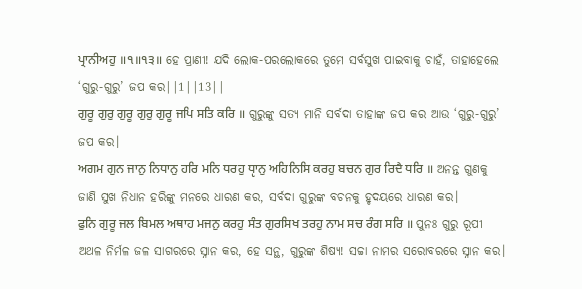ਪ੍ਰਾਨੀਅਹੁ ॥੧॥੧੩॥ ହେ ପ୍ରାଣୀ! ଯଦି ଲୋକ-ପରଲୋକରେ ତୁମେ ସର୍ବସୁଖ ପାଇବାକୁ ଚାହଁ, ତାହାହେଲେ ‘ଗୁରୁ-ଗୁରୁ’ ଜପ କର||1||13||
ਗੁਰੂ ਗੁਰੁ ਗੁਰੂ ਗੁਰੁ ਗੁਰੂ ਜਪਿ ਸਤਿ ਕਰਿ ॥ ଗୁରୁଙ୍କୁ ସତ୍ୟ ମାନି ସର୍ବଦା ତାହାଙ୍କ ଜପ କର ଆଉ ‘ଗୁରୁ-ଗୁରୁ’ ଜପ କର।
ਅਗਮ ਗੁਨ ਜਾਨੁ ਨਿਧਾਨੁ ਹਰਿ ਮਨਿ ਧਰਹੁ ਧੵਾਨੁ ਅਹਿਨਿਸਿ ਕਰਹੁ ਬਚਨ ਗੁਰ ਰਿਦੈ ਧਰਿ ॥ ଅନନ୍ତ ଗୁଣକୁ ଜାଣି ସୁଖ ନିଧାନ ହରିଙ୍କୁ ମନରେ ଧାରଣ କର, ସର୍ବଦା ଗୁରୁଙ୍କ ବଚନକୁ ହୃଦୟରେ ଧାରଣ କର।
ਫੁਨਿ ਗੁਰੂ ਜਲ ਬਿਮਲ ਅਥਾਹ ਮਜਨੁ ਕਰਹੁ ਸੰਤ ਗੁਰਸਿਖ ਤਰਹੁ ਨਾਮ ਸਚ ਰੰਗ ਸਰਿ ॥ ପୁନଃ ଗୁରୁ ରୂପୀ ଅଥଳ ନିର୍ମଳ ଜଳ ସାଗରରେ ସ୍ନାନ କର, ହେ ସନ୍ଥ, ଗୁରୁଙ୍କ ଶିଷ୍ୟ! ସଚ୍ଚା ନାମର ସରୋବରରେ ସ୍ନାନ କର।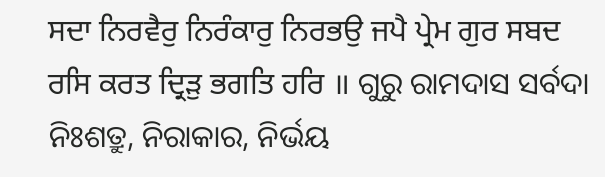ਸਦਾ ਨਿਰਵੈਰੁ ਨਿਰੰਕਾਰੁ ਨਿਰਭਉ ਜਪੈ ਪ੍ਰੇਮ ਗੁਰ ਸਬਦ ਰਸਿ ਕਰਤ ਦ੍ਰਿੜੁ ਭਗਤਿ ਹਰਿ ॥ ଗୁରୁ ରାମଦାସ ସର୍ବଦା ନିଃଶତ୍ରୁ, ନିରାକାର, ନିର୍ଭୟ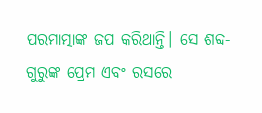ପରମାତ୍ମାଙ୍କ ଜପ କରିଥାନ୍ତି। ସେ ଶବ୍ଦ-ଗୁରୁଙ୍କ ପ୍ରେମ ଏବଂ ରସରେ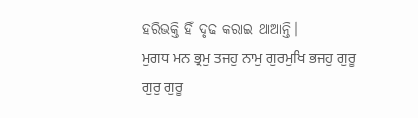ହରିଭକ୍ତି ହିଁ ଦୃଢ କରାଇ ଥାଆନ୍ତି।
ਮੁਗਧ ਮਨ ਭ੍ਰਮੁ ਤਜਹੁ ਨਾਮੁ ਗੁਰਮੁਖਿ ਭਜਹੁ ਗੁਰੂ ਗੁਰੁ ਗੁਰੂ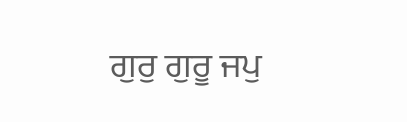ਗੁਰੁ ਗੁਰੂ ਜਪੁ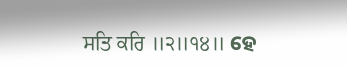ਸਤਿ ਕਰਿ ॥੨॥੧੪॥ ହେ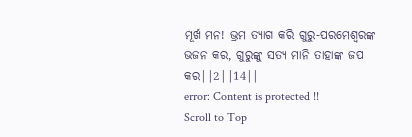ମୂର୍ଖ ମନ! ଭ୍ରମ ତ୍ୟାଗ କରି ଗୁରୁ-ପରମେଶ୍ଵରଙ୍କ ଭଜନ କର, ଗୁରୁଙ୍କୁ ସତ୍ୟ ମାନି ତାହାଙ୍କ ଜପ କର||2||14||
error: Content is protected !!
Scroll to Top